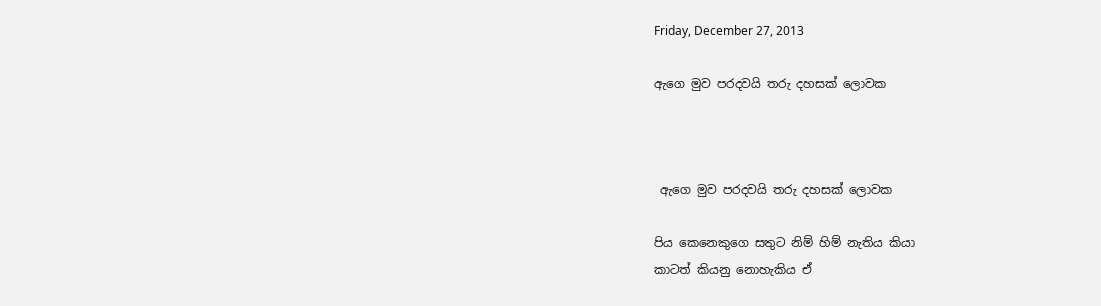Friday, December 27, 2013

ඇගෙ මුව පරදවයි තරු දහසක් ලොවක



 ඇගෙ මුව පරදවයි තරු දහසක් ලොවක

පිය කෙනෙකුගෙ සතුට නිම් හිම් නැතිය කියා
කාටත් කියනු නොහැකිය ඒ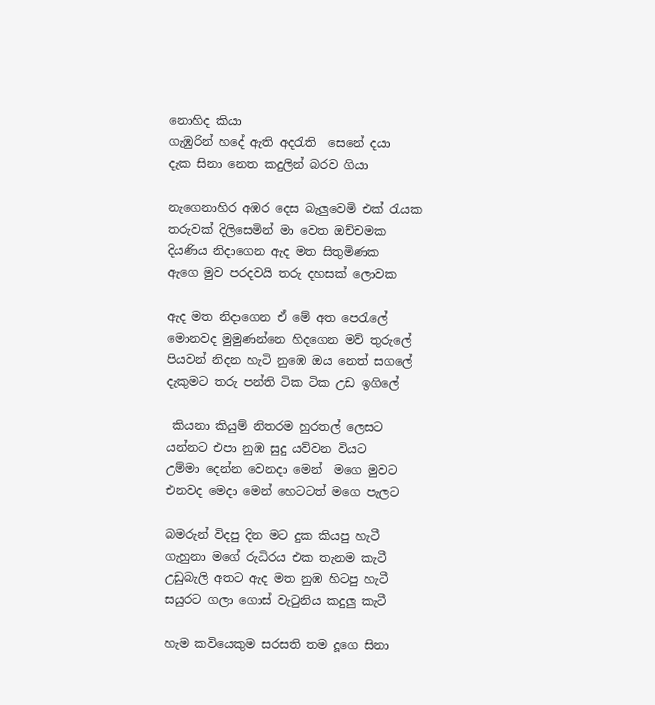නොහිද කියා
ගැඹුරින් හදේ ඇති අදරැති  සෙනේ දයා
දැක සිනා නෙත කදුලින් බරව ගියා

නැගෙනාහිර අඹර දෙස බැලුවෙමි එක් රැයක
තරුවක් දිලිසෙමින් මා වෙත ඔච්චමක
දියණිය නිදාගෙන ඇද මත සිතුමිණක
ඇගෙ මුව පරදවයි තරු දහසක් ලොවක

ඇද මත නිදාගෙන ඒ මේ අත පෙරැලේ
මොනවද මුමුණන්නෙ හිදගෙන මව් තුරුලේ
පියවන් නිදන හැටි නුඹෙ ඔය නෙත් සගලේ
දැකුමට තරු පන්ති ටික ටික උඩ ඉගිලේ

 කියනා කියුම් නිතරම හුරතල් ලෙසට
යන්නට එපා නුඹ සුදු යව්වන වියට
උම්මා දෙන්න වෙනදා මෙන්  මගෙ මුවට
එනවද මෙදා මෙන් හෙටටත් මගෙ පැලට

බමරුන් විදපු දින මට දුක කියපු හැටී
ගැහුනා මගේ රුධිරය එක තැනම කැටී
උඩුබැලි අතට ඇද මත නුඹ හිටපු හැටී
සයුරට ගලා ගොස් වැටුනිය කදුලු කැටී

හැම කවියෙකුම සරසති තම දූගෙ සිනා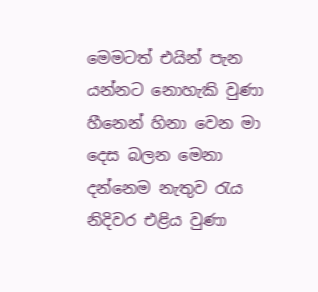මෙමටත් එයින් පැන යන්නට නොහැකි වුණා
හීනෙන් හිනා වෙන මා දෙස බලන මෙනා
දන්නෙම නැතුව රැය නිදිවර එළිය වුණා